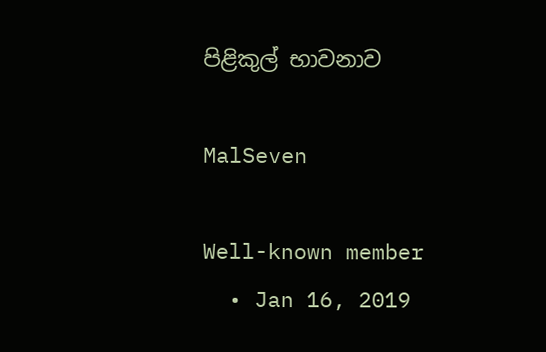පිළිකුල් භාවනාව

MalSeven

Well-known member
  • Jan 16, 2019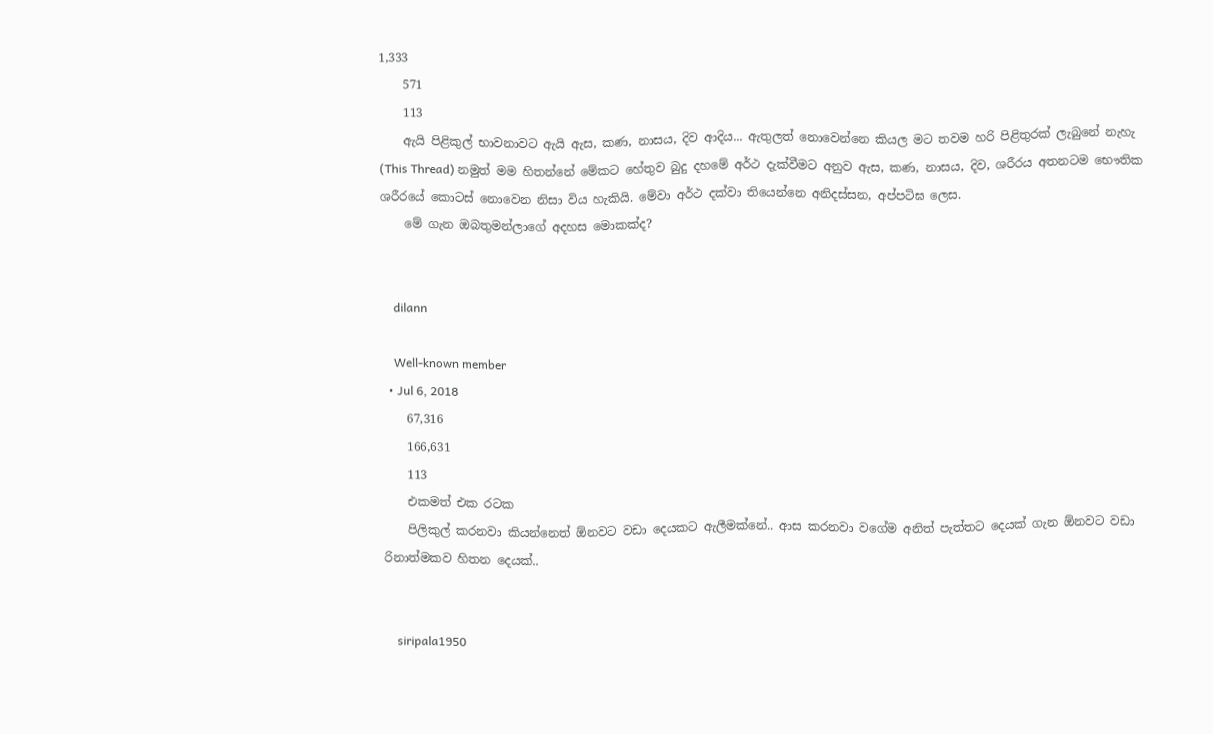1,333
    571
    113
    ඇයි පිළිකුල් භාවනාවට ඇයි ඇස, කණ, නාසය, දිව ආදිය... ඇතුලත් නොවෙන්නෙ කියල මට තවම හරි පිළිතුරක් ලැබුනේ නැහැ (This Thread) නමුත් මම හිතන්නේ මේකට හේතුව බුදු දහමේ අර්ථ දැක්වීමට අනුව ඇස, කණ, නාසය, දිව, ශරීරය අතනටම භෞතික ශරීරයේ කොටස් නොවෙන නිසා විය හැකියි. මේවා අර්ථ දක්වා තියෙන්නෙ අනිදස්සන, අප්පටිඝ ලෙස.
    මේ ගැන ඔබතුමන්ලාගේ අදහස මොකක්ද?


    dilann

    Well-known member
  • Jul 6, 2018
    67,316
    166,631
    113
    එකමත් එක රටක
    පිලිකුල් කරනවා කියන්නෙත් ඕනවට වඩා දෙයකට ඇලීමක්නේ.. ආස කරනවා වගේම අනිත් පැත්තට දෙයක් ගැන ඕනවට වඩා රිනාත්මකව හිතන දෙයක්..


    siripala1950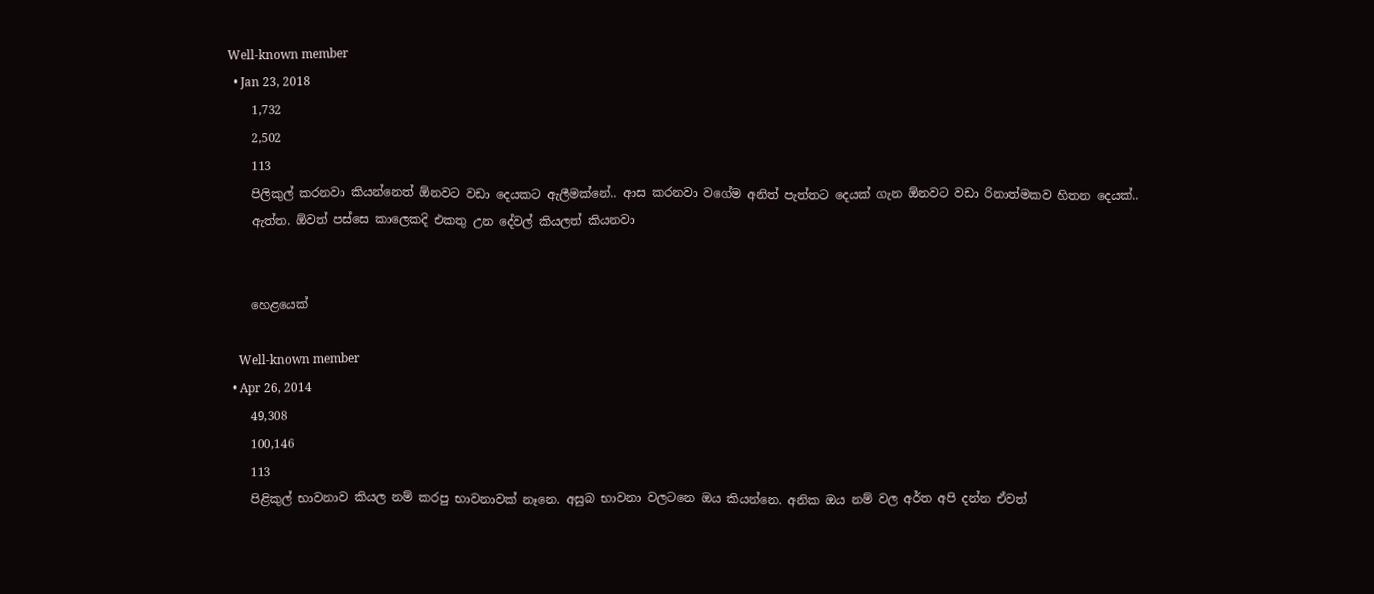Well-known member
  • Jan 23, 2018
    1,732
    2,502
    113
    පිලිකුල් කරනවා කියන්නෙත් ඕනවට වඩා දෙයකට ඇලීමක්නේ.. ආස කරනවා වගේම අනිත් පැත්තට දෙයක් ගැන ඕනවට වඩා රිනාත්මකව හිතන දෙයක්..
    ඇත්ත. ඕවත් පස්සෙ කාලෙකදි එකතු උන දේවල් කියලත් කියනවා


    හෙළයෙක්

    Well-known member
  • Apr 26, 2014
    49,308
    100,146
    113
    පිළිකුල් භාවනාව කියල නම් කරපු භාවනාවක් නෑනෙ. අසුබ භාවනා වලටනෙ ඔය කියන්නෙ. අනික ඔය නම් වල අර්ත අපි දන්න ඒවත්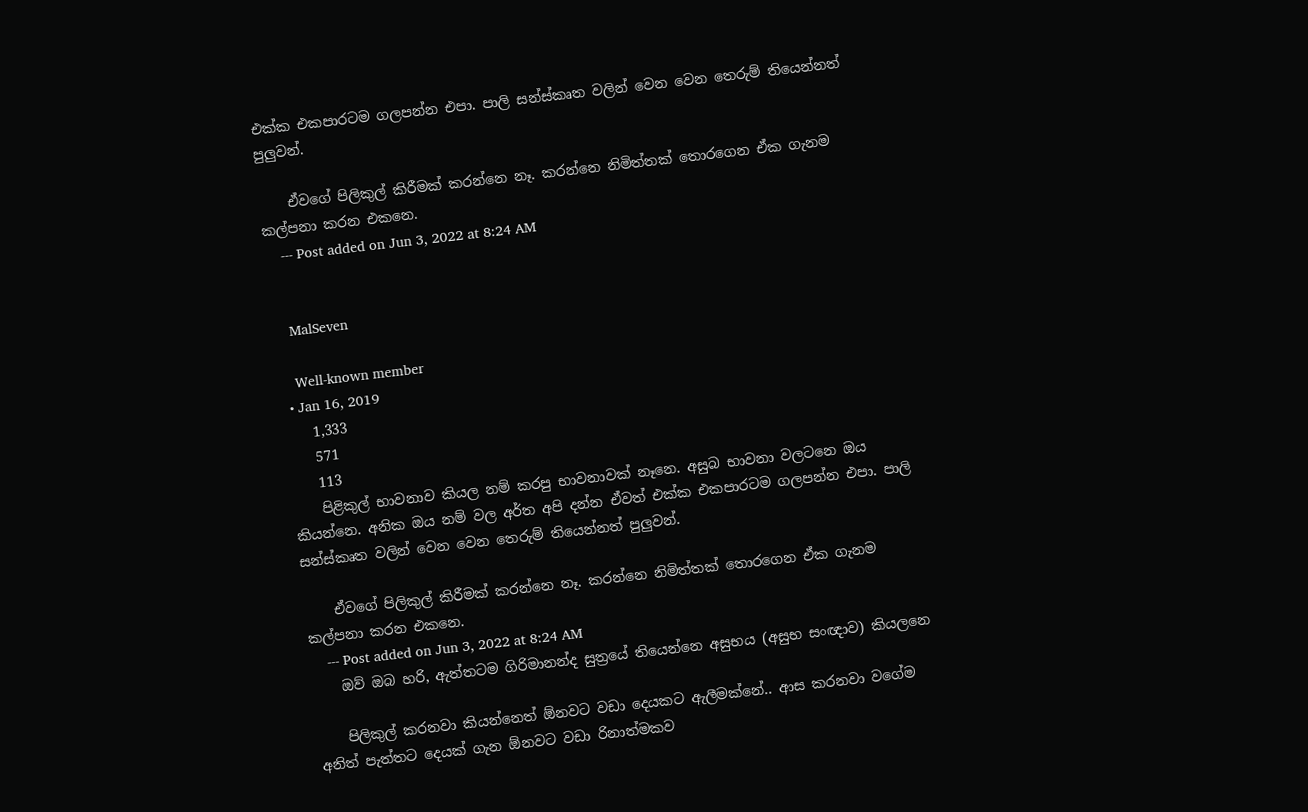එක්ක එකපාරටම ගලපන්න එපා. පාලි සන්ස්කෘත වලින් වෙන වෙන තෙරුම් තියෙන්නත් පුලුවන්.

    ඒවගේ පිලිකුල් කිරීමක් කරන්නෙ නෑ. කරන්නෙ නිමිත්තක් තොරගෙන ඒක ගැනම කල්පනා කරන එකනෙ.
    --- Post added on Jun 3, 2022 at 8:24 AM


    MalSeven

    Well-known member
  • Jan 16, 2019
    1,333
    571
    113
    පිළිකුල් භාවනාව කියල නම් කරපු භාවනාවක් නෑනෙ. අසුබ භාවනා වලටනෙ ඔය කියන්නෙ. අනික ඔය නම් වල අර්ත අපි දන්න ඒවත් එක්ක එකපාරටම ගලපන්න එපා. පාලි සන්ස්කෘත වලින් වෙන වෙන තෙරුම් තියෙන්නත් පුලුවන්.

    ඒවගේ පිලිකුල් කිරීමක් කරන්නෙ නෑ. කරන්නෙ නිමිත්තක් තොරගෙන ඒක ගැනම කල්පනා කරන එකනෙ.
    --- Post added on Jun 3, 2022 at 8:24 AM
    ඔව් ඔබ හරි, ඇත්තටම ගිරිමානන්ද සුත්‍රයේ තියෙන්නෙ අසුභය (අසුභ සංඥාව) කියලනෙ

    පිලිකුල් කරනවා කියන්නෙත් ඕනවට වඩා දෙයකට ඇලීමක්නේ.. ආස කරනවා වගේම අනිත් පැත්තට දෙයක් ගැන ඕනවට වඩා රිනාත්මකව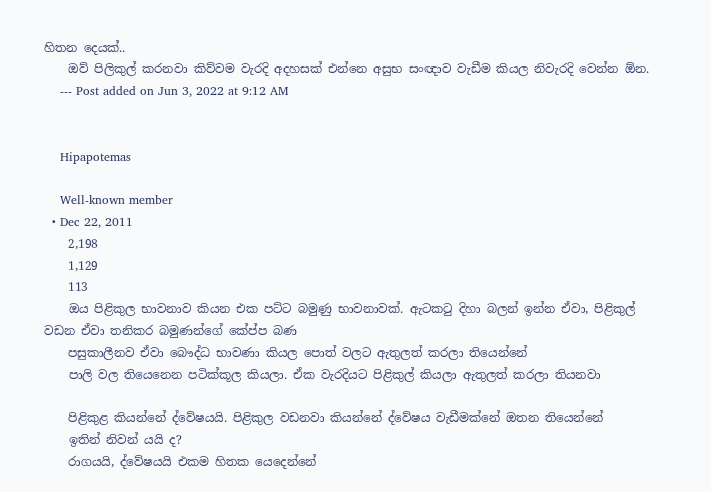හිතන දෙයක්..
    ඔව් පිලිකුල් කරනවා කිව්වම වැරදි අදහසක් එන්නෙ අසුභ සංඥාව වැඩීම කියල නිවැරදි වෙන්න ඕන.
    --- Post added on Jun 3, 2022 at 9:12 AM


    Hipapotemas

    Well-known member
  • Dec 22, 2011
    2,198
    1,129
    113
    ඔය පිළිකුල භාවනාව කියන එක පට්ට බමුණු භාවනාවක්. ඇටකටු දිහා බලන් ඉන්න ඒවා, පිළිකුල් වඩන ඒවා තනිකර බමුණන්ගේ කේප්ප බණ
    පසුකාලීනව ඒවා බෞද්ධ භාවණා කියල පොත් වලට ඇතුලත් කරලා තියෙන්නේ
    පාලි වල තියෙනෙන පටික්කූල කියලා. ඒක වැරදියට පිළිකුල් කියලා ඇතුලත් කරලා තියනවා

    පිළිකුළ කියන්නේ ද්වේෂයයි. පිළිකුල වඩනවා කියන්නේ ද්වේෂය වැඩීමක්නේ ඔතන තියෙන්නේ
    ඉතින් නිවන් යයි ද?
    රාගයයි, ද්වේෂයයි එකම හිතක යෙදෙන්නේ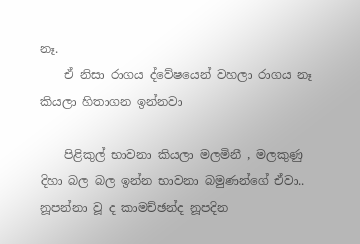නෑ.
    ඒ නිසා රාගය ද්වේෂයෙන් වහලා රාගය නෑ කියලා හිතාගන ඉන්නවා

    පිළිකුල් භාවනා කියලා මලමිනී , මලකුණු දිහා බල බල ඉන්න භාවනා බමුණන්ගේ ඒවා.. නූපන්නා වූ ද කාමච්ඡන්ද නූපදින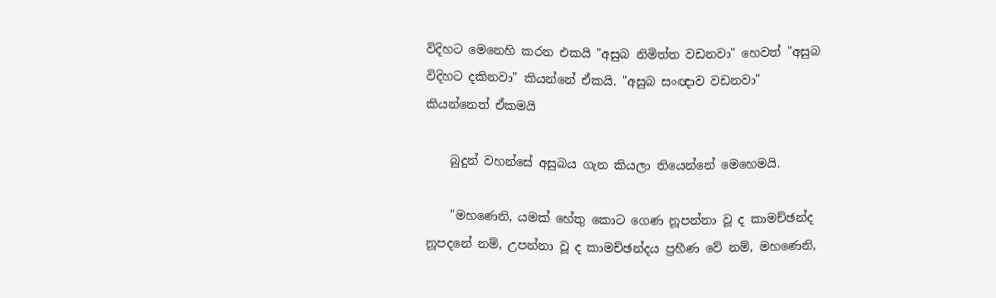විදිහට මෙනෙහි කරන එකයි "අසුබ නිමිත්ත වඩනවා" හෙවත් "අසුබ විදිහට දකිනවා" කියන්නේ ඒකයි. "අසුබ සංඥාව වඩනවා" කියන්නෙත් ඒකමයි

    බුදුන් වහන්සේ අසුබය ගැන කියලා තියෙන්නේ මෙහෙමයි.

    "මහණෙනි, යමක් හේතු කොට ගෙණ නූපන්නා වූ ද කාමච්ඡන්ද නූපදනේ නම්, උපන්නා වූ ද කාමච්ඡන්දය ප්‍රහීණ වේ නම්, මහණෙනි,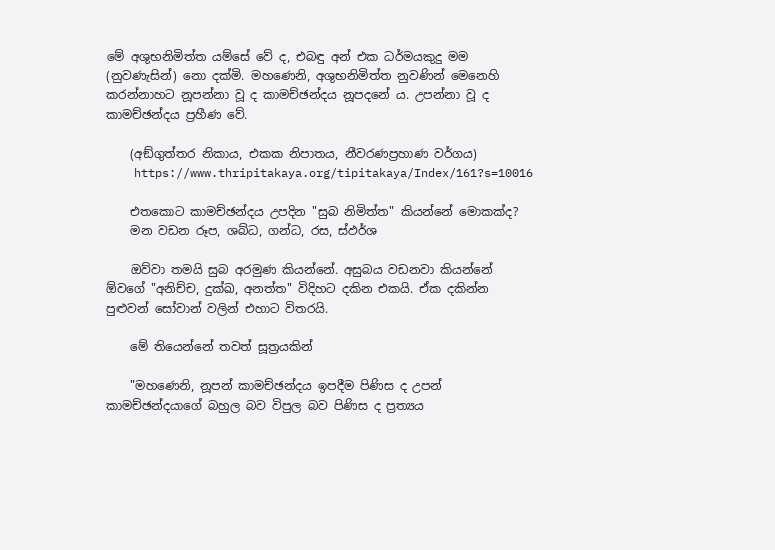මේ අශුභනිමිත්ත යම්සේ වේ ද, එබඳු අන් එක ධර්මයකුදු මම (නුවණැසින්) නො දක්මි. මහණෙනි, අශුභනිමිත්ත නුවණින් මෙනෙහි කරන්නාහට නූපන්නා වූ ද කාමච්ඡන්දය නූපදනේ ය. උපන්නා වූ ද කාමච්ඡන්දය ප්‍රහීණ වේ.

    (අඞ්‌ගුත්‌තර නිකාය, එකක නිපාතය, නීවරණප්‍රහාණ වර්ගය)
    https://www.thripitakaya.org/tipitakaya/Index/161?s=10016

    එතකොට කාමච්ඡන්දය උපදින "සුබ නිමිත්ත" කියන්නේ මොකක්ද?
    මන වඩන රූප, ශබ්ධ, ගන්ධ, රස, ස්ඵර්ශ

    ඔව්වා තමයි සුබ අරමුණ කියන්නේ. අසුබය වඩනවා කියන්නේ ඕවගේ "අනිච්ච, දුක්ඛ, අනත්ත" විදිහට දකින එකයි. ඒක දකින්න පුළුවන් සෝවාන් වලින් එහාට විතරයි.

    මේ තියෙන්නේ තවත් සූත්‍රයකින්

    "මහණෙනි, නූපන් කාමච්ඡන්දය ඉපදීම පිණිස ද උපන් කාමච්ඡන්දයාගේ බහුල බව විපුල බව පිණිස ද ප්‍රත්‍යය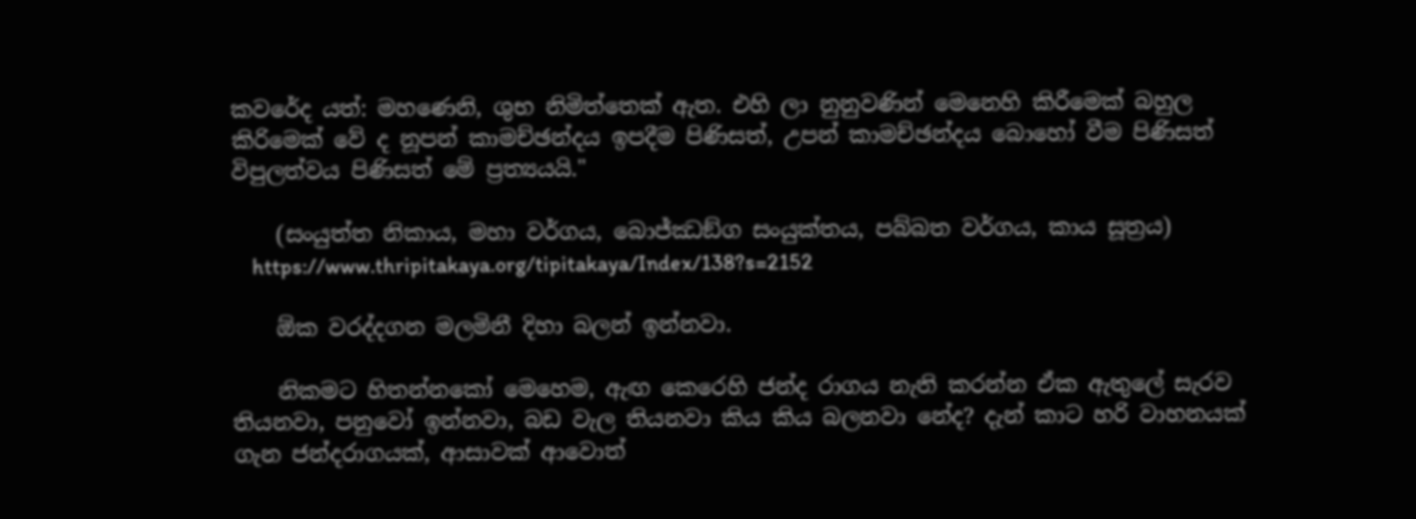කවරේද යත්: මහණෙනි, ශුභ නිමිත්තෙක් ඇත. එහි ලා නුනුවණින් මෙනෙහි කිරීමෙක් බහුල කිරිමෙක් වේ ද නූපන් කාමච්ඡන්දය ඉපදීම පිණිසත්, උපන් කාමච්ඡන්දය බොහෝ වීම පිණිසත් විපුලත්වය පිණිසත් මේ ප්‍රත්‍යයයි."

    (සංයුත්‌ත නිකාය, මහා වර්ගය, බොජ්ඣඞ්ග සංයුක්තය, පබ්‌බත වර්ගය, කාය සූත්‍රය)
    https://www.thripitakaya.org/tipitakaya/Index/138?s=2152

    ඕක වරද්දගන මලමිනී දිහා බලන් ඉන්නවා.

    නිකමට හිතන්නකෝ මෙහෙම, ඇඟ කෙරෙහි ජන්ද රාගය නැති කරන්න ඒක ඇතුලේ සැරව තියනවා, පනුවෝ ඉන්නවා, බඩ වැල තියනවා කිය කිය බලනවා නේද? දැන් කාට හරි වාහනයක් ගැන ජන්දරාගයක්, ආසාවක් ආවොත්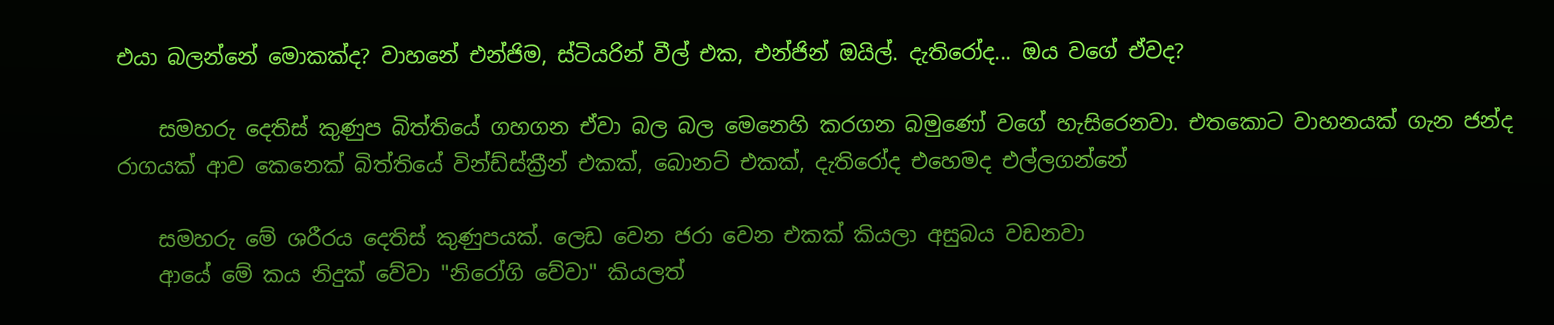එයා බලන්නේ මොකක්ද? වාහනේ එන්ජිම, ස්ටියරින් වීල් එක, එන්ජින් ඔයිල්. දැතිරෝද... ඔය වගේ ඒවද?

    සමහරු දෙතිස් කුණුප බිත්තියේ ගහගන ඒවා බල බල මෙනෙහි කරගන බමුණෝ වගේ හැසිරෙනවා. එතකොට වාහනයක් ගැන ජන්ද රාගයක් ආව කෙනෙක් බිත්තියේ වින්ඩ්ස්ක්‍රීන් එකක්, බොනට් එකක්, දැතිරෝද එහෙමද එල්ලගන්නේ

    සමහරු මේ ශරීරය දෙතිස් කුණුපයක්. ලෙඩ වෙන ජරා වෙන එකක් කියලා අසුබය වඩනවා
    ආයේ මේ කය නිදුක් වේවා "නිරෝගි වේවා" කියලත්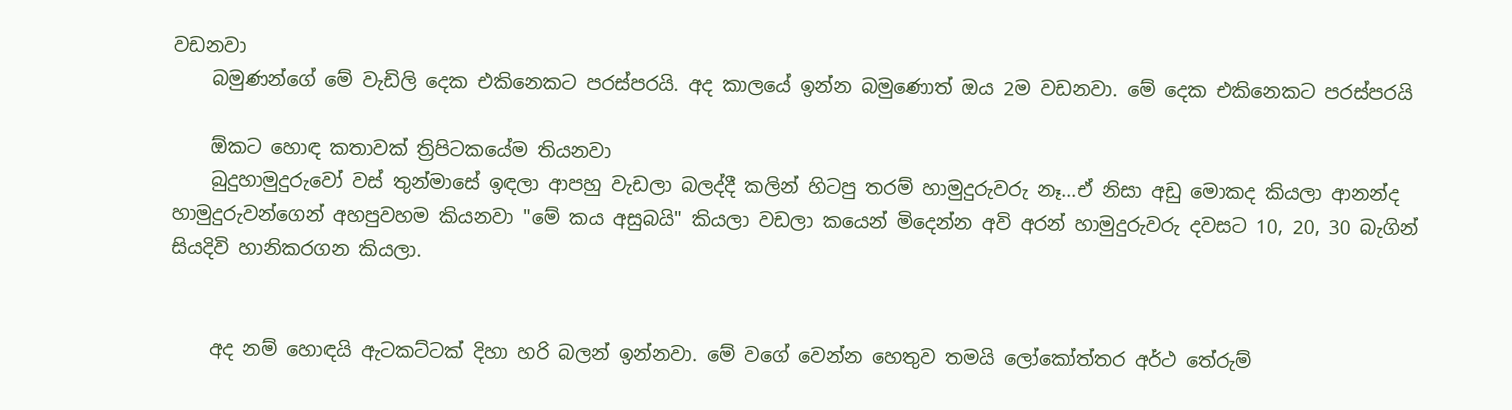වඩනවා
    බමුණන්ගේ මේ වැඩිලි දෙක එකිනෙකට පරස්පරයි. අද කාලයේ ඉන්න බමුණොත් ඔය 2ම වඩනවා. මේ දෙක එකිනෙකට පරස්පරයි

    ඕකට හොඳ කතාවක් ත්‍රිපිටකයේම තියනවා
    බුදුහාමුදුරුවෝ වස් තුන්මාසේ ඉඳලා ආපහු වැඩලා බලද්දී කලින් හිටපු තරම් හාමුදුරුවරු නෑ...ඒ නිසා අඩු මොකද කියලා ආනන්ද හාමුදුරුවන්ගෙන් අහපුවහම කියනවා "මේ කය අසුබයි" කියලා වඩලා කයෙන් මිදෙන්න අවි අරන් හාමුදුරුවරු දවසට 10, 20, 30 බැගින් සියදිවි හානිකරගන කියලා.


    අද නම් හොඳයි ඇටකට්ටක් දිහා හරි බලන් ඉන්නවා. මේ වගේ වෙන්න හෙතුව තමයි ලෝකෝත්තර අර්ථ තේරුම්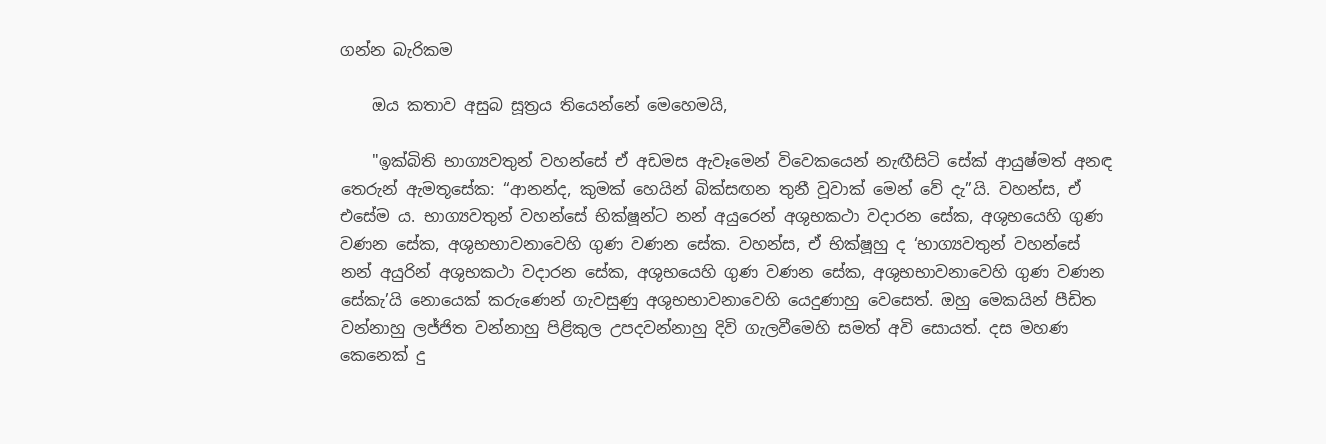ගන්න බැරිකම

    ඔය කතාව අසුබ සූත්‍රය තියෙන්නේ මෙහෙමයි,

    "ඉක්බිති භාග්‍යවතුන් වහන්සේ ඒ අඩමස ඇවෑමෙන් විවෙකයෙන් නැඟීසිටි සේක් ආයුෂ්මත් අනඳ තෙරුන් ඇමතූසේක: “ආනන්ද, කුමක් හෙයින් බික්සඟන තුනී වූවාක් මෙන් වේ දැ”යි. වහන්ස, ඒ එසේම ය. භාග්‍යවතුන් වහන්සේ භික්ෂූන්ට නන් අයුරෙන් අශුභකථා වදාරන සේක, අශුභයෙහි ගුණ වණන සේක, අශුභභාවනාවෙහි ගුණ වණන සේක. වහන්ස, ඒ භික්ෂූහු ද ‘භාග්‍යවතුන් වහන්සේ නන් අයුරින් අශුභකථා වදාරන සේක, අශුභයෙහි ගුණ වණන සේක, අශුභභාවනාවෙහි ගුණ වණන සේකැ’යි නොයෙක් කරුණෙන් ගැවසුණු අශුභභාවනාවෙහි යෙදුණාහු වෙසෙත්. ඔහු මෙකයින් පීඩිත වන්නාහු ලජ්ජිත වන්නාහු පිළිකුල උපදවන්නාහු දිවි ගැලවීමෙහි සමත් අවි සොයත්. දස මහණ කෙනෙක් දු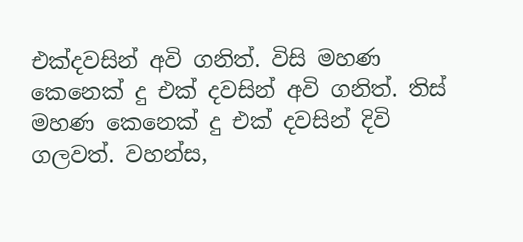එක්දවසින් අවි ගනිත්. විසි මහණ කෙනෙක් දු එක් දවසින් අවි ගනිත්. තිස් මහණ කෙනෙක් දු එක් දවසින් දිවි ගලවත්. වහන්ස,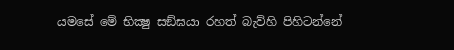යමසේ මේ භික්‍ෂු සඞ්ඝයා රහත් බැව්හි පිහිටන්නේ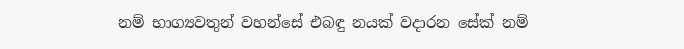නම් භාග්‍යවතුන් වහන්සේ එබඳු නයක් වදාරන සේක් නම්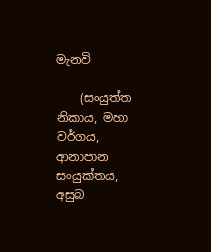මැනවි

    (සංයුත්‌ත නිකාය, මහා වර්ගය, ආනාපාන සංයුක්තය, අසුබ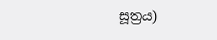සූත්‍රය)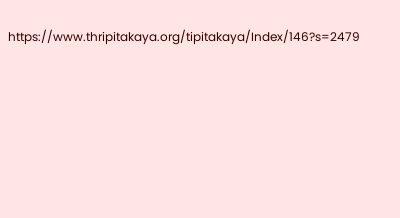https://www.thripitakaya.org/tipitakaya/Index/146?s=2479